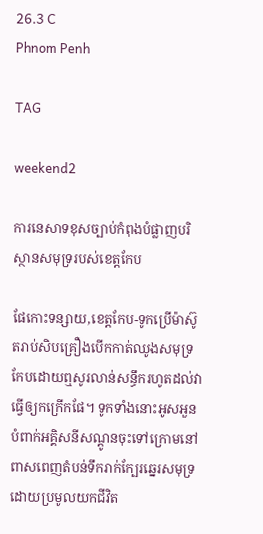26.3 C
Phnom Penh

TAG

weekend2

ការនេសាទខុសច្បាប់កំពុងបំផ្លាញបរិស្ថានសមុទ្ររបស់ខេត្តកែប

ផែកោះទន្សាយ,ខេត្តកែប-ទូកប្រើម៉ាស៊ូតរាប់សិបគ្រឿងបើកកាត់ឈូងសមុទ្រកែបដោយឮសូរលាន់សន្ធឹករហូតដល់វាធ្វើឲ្យកក្រើកផែ។ ទូកទាំងនោះអូសអួនបំពាក់អគ្គិសនីសណ្តូនចុះទៅក្រោមនៅពាសពេញតំបន់ទឹករាក់ក្បែរឆ្នេរសមុទ្រ ដោយប្រមូលយកជីវិត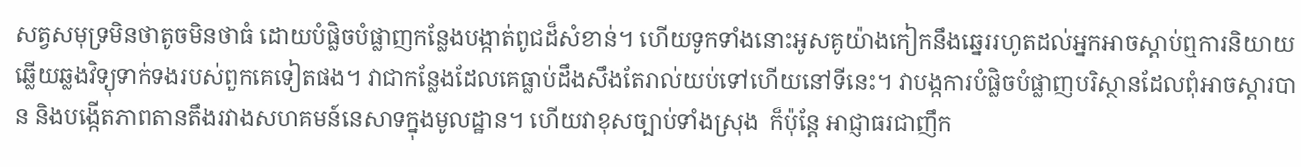សត្វសមុទ្រមិនថាតូចមិនថាធំ ដោយបំផ្លិចបំផ្លាញកន្លែងបង្កាត់ពូជដ៏សំខាន់។ ហើយទូកទាំងនោះអូសគូយ៉ាងកៀកនឹងឆ្នេររហូតដល់អ្នកអាចស្តាប់ឮការនិយាយឆ្លើយឆ្លងវិទ្យុទាក់ទងរបស់ពួកគេទៀតផង។ វាជាកន្លែងដែលគេធ្លាប់ដឹងសឹងតែរាល់យប់ទៅហើយនៅទីនេះ។ វាបង្កការបំផ្លិចបំផ្លាញបរិស្ថានដែលពុំអាចស្តារបាន និងបង្កើតភាពតានតឹងរវាងសហគមន៍នេសាទក្នុងមូលដ្ឋាន។ ហើយវាខុសច្បាប់ទាំងស្រុង  ក៏ប៉ុន្តែ អាជ្ញាធរជាញឹក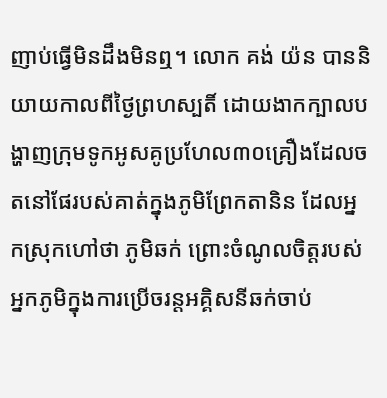ញាប់ធ្វើមិនដឹងមិនឮ។ លោក គង់ យ៉ន បាននិយាយកាលពីថ្ងៃព្រហស្បតិ៍ ដោយងាកក្បាលបង្ហាញក្រុមទូកអូសគូប្រហែល៣០គ្រឿងដែលចតនៅផែរបស់គាត់ក្នុងភូមិព្រែកតានិន ដែលអ្នកស្រុកហៅថា ភូមិឆក់ ព្រោះចំណូលចិត្តរបស់អ្នកភូមិក្នុងការប្រើចរន្តអគ្គិសនីឆក់ចាប់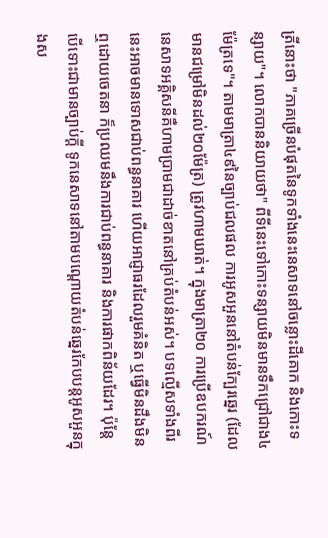ត្រីនោះថា "ភាគច្រើនបំផុតនៃទូកទាំងនេះនេសាទនៅចន្លោះដីគោក និងកោះទន្សាយ"។ លោកបាននិយាយថា" ពីទីនេះទៅកោះទន្សាយមិនមានទឹកជ្រៅជាង៤ម៉ែត្រទេ"។ តាមមាត្រា៤៩នៃច្បាប់ជលផល ការអូសអួននៅតំបន់ក្បែរឆ្នេរ (ដែលមានជម្រៅមិនដល់២០ម៉ែត្រ) ត្រូវហាមឃាត់។ ក្នុងមាត្រា២០ ការប្រើឧបករណ៍នេសាទអគ្គិសនីគឺហាមប្រាមជាដាច់ខាតនៅគ្រប់តំបន់អស់។ បទល្មើសទាំងពីរនេះអាចមានទោសជាប់ពន្ធនាគារ ហើយអាជ្ញាធរដែលរួមគំនិត ឬធ្វើមិនដឹងមិនឮដោយចេតនា ក៏ប្រឈមនឹងការជាប់ពន្ធនាគារ និងការផាកពិន័យដែរ។ ប៉ុន្តែ បើទោះជាមានច្បាប់ក្តី ទូកនេសាទនៅតាមបណ្តោយតំបន់ឆ្នេរកែបបន្តអូសអួនក្នុងស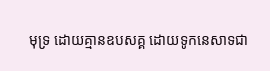មុទ្រ ដោយគ្មានឧបសគ្គ ដោយទូកនេសាទជា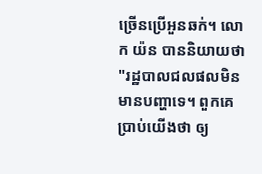ច្រើនប្រើអួនឆក់។ លោក យ៉ន បាននិយាយថា "រដ្ឋបាលជលផលមិនមានបញ្ហាទេ។ ពួកគេប្រាប់យើងថា ឲ្យ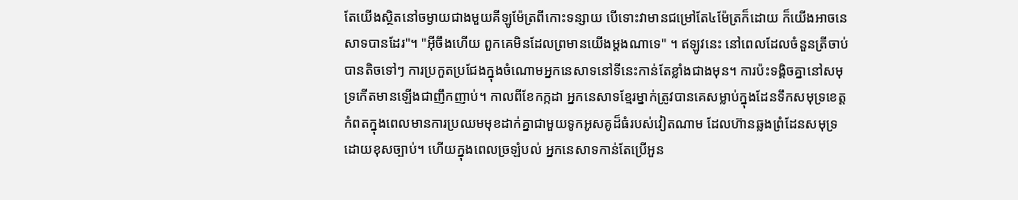តែយើងស្ថិតនៅចម្ងាយជាងមួយគីឡូម៉ែត្រពីកោះទន្សាយ បើទោះវាមានជម្រៅតែ៤ម៉ែត្រក៏ដោយ ក៏យើងអាចនេសាទបានដែរ"។ "អ៊ីចឹងហើយ ពួកគេមិនដែលព្រមានយើងម្តងណាទេ" ។ ឥឡូវនេះ នៅពេលដែលចំនួនត្រីចាប់បានតិចទៅៗ ការប្រកួតប្រជែងក្នុងចំណោមអ្នកនេសាទនៅទីនេះកាន់តែខ្លាំងជាងមុន។ ការប៉ះទង្គិចគ្នានៅសមុទ្រកើតមានឡើងជាញឹកញាប់។ កាលពីខែកក្កដា អ្នកនេសាទខ្មែរម្នាក់ត្រូវបានគេសម្លាប់ក្នុងដែនទឹកសមុទ្រខេត្តកំពតក្នុងពេលមានការប្រឈមមុខដាក់គ្នាជាមួយទូកអូសគូដ៏ធំរបស់វៀតណាម ដែលហ៊ានឆ្លងព្រំដែនសមុទ្រដោយខុសច្បាប់។ ហើយក្នុងពេលច្រឡំបល់ អ្នកនេសាទកាន់តែប្រើអួន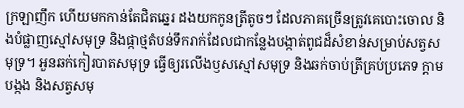ក្រឡាញឹក ហើយមកកាន់តែជិតឆ្នេរ ដងយកកូនត្រីតូចៗ ដែលភាគច្រើនត្រូវគេបោះចោល និងបំផ្លាញស្មៅសមុទ្រ និងផ្កាថ្មតំបន់ទឹករាក់ដែលជាកន្លែងបង្កាត់ពូជដ៏សំខាន់សម្រាប់សត្វសមុទ្រ។ អួនឆក់កៀរបាតសមុទ្រ ធ្វើឲ្យរលើងឫសស្មៅសមុទ្រ និងឆក់ចាប់ត្រីគ្រប់ប្រភេទ ក្តាម បង្កង និងសត្វសមុ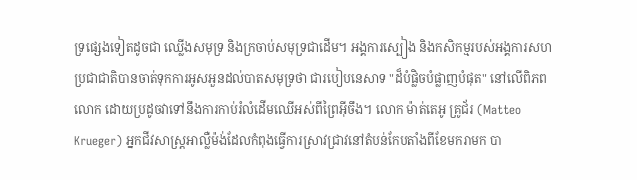ទ្រផ្សេងទៀតដូចជា ឈ្លើងសមុទ្រ និងក្រចាប់សមុទ្រជាដើម។ អង្គការស្បៀង និងកសិកម្មរបស់អង្គការសហប្រជាជាតិបានចាត់ទុកការអូសអួនដល់បាតសមុទ្រថា ជារបៀបនេសាទ "ដ៏បំផ្លិចបំផ្លាញបំផុត" នៅលើពិភពលោក ដោយប្រដូចវាទៅនឹងការកាប់រំលំដើមឈើអស់ពីព្រៃអ៊ីចឹង។ លោក ម៉ាត់តេអូ គ្រូជ័រ (Matteo Krueger) អ្នកជីវសាស្ត្រអាល្លឺម៉ង់ដែលកំពុងធ្វើការស្រាវជ្រាវនៅតំបន់កែបតាំងពីខែមករាមក បា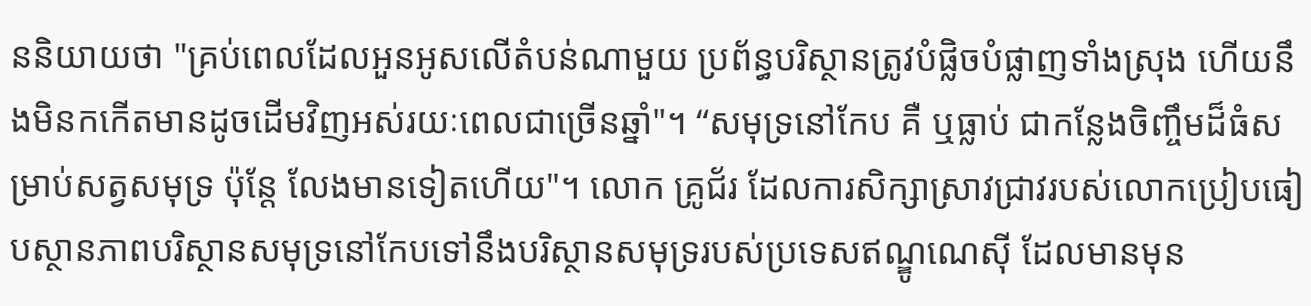ននិយាយថា "គ្រប់ពេលដែលអួនអូសលើតំបន់ណាមួយ ប្រព័ន្ធបរិស្ថានត្រូវបំផ្លិចបំផ្លាញទាំងស្រុង ហើយនឹងមិនកកើតមានដូចដើមវិញអស់រយៈពេលជាច្រើនឆ្នាំ"។ “សមុទ្រនៅកែប គឺ ឬធ្លាប់ ជាកន្លែងចិញ្ចឹមដ៏ធំសម្រាប់សត្វសមុទ្រ ប៉ុន្តែ លែងមានទៀតហើយ"។ លោក គ្រូជ័រ ដែលការសិក្សាស្រាវជ្រាវរបស់លោកប្រៀបធៀបស្ថានភាពបរិស្ថានសមុទ្រនៅកែបទៅនឹងបរិស្ថានសមុទ្ររបស់ប្រទេសឥណ្ឌូណេស៊ី ដែលមានមុន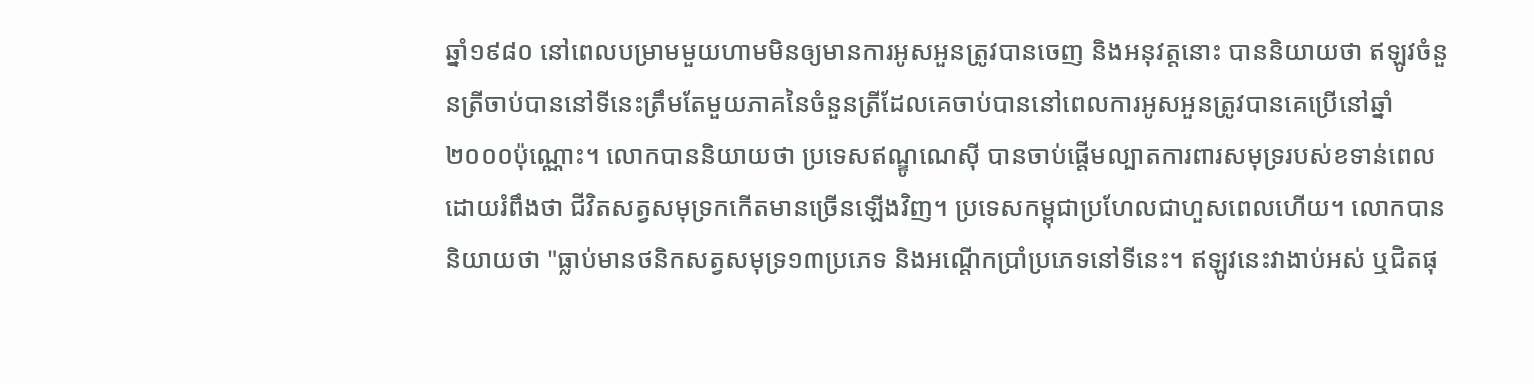ឆ្នាំ១៩៨០ នៅពេលបម្រាមមួយហាមមិនឲ្យមានការអូសអួនត្រូវបានចេញ និងអនុវត្តនោះ បាននិយាយថា ឥឡូវចំនួនត្រីចាប់បាននៅទីនេះត្រឹមតែមួយភាគនៃចំនួនត្រីដែលគេចាប់បាននៅពេលការអូសអួនត្រូវបានគេប្រើនៅឆ្នាំ២០០០ប៉ុណ្ណោះ។ លោកបាននិយាយថា ប្រទេសឥណ្ឌូណេស៊ី បានចាប់ផ្តើមល្បាតការពារសមុទ្ររបស់ខទាន់ពេលដោយរំពឹងថា ជីវិតសត្វសមុទ្រកកើតមានច្រើនឡើងវិញ។ ប្រទេសកម្ពុជាប្រហែលជាហួសពេលហើយ។ លោកបាននិយាយថា "ធ្លាប់មានថនិកសត្វសមុទ្រ១៣ប្រភេទ និងអណ្តើកប្រាំប្រភេទនៅទីនេះ។ ឥឡូវនេះវាងាប់អស់ ឬជិតផុ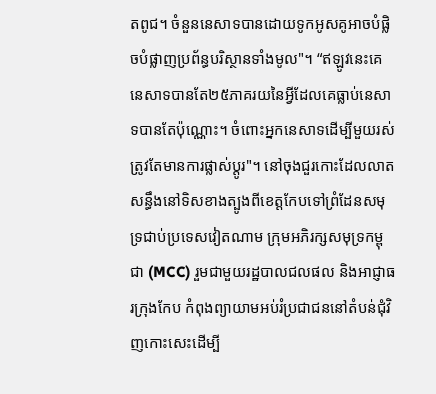តពូជ។ ចំនួននេសាទបានដោយទូកអូសគូអាចបំផ្លិចបំផ្លាញប្រព័ន្ធបរិស្ថានទាំងមូល"។ “ឥឡូវនេះគេនេសាទបានតែ២៥ភាគរយនៃអ្វីដែលគេធ្លាប់នេសាទបានតែប៉ុណ្ណោះ។ ចំពោះអ្នកនេសាទដើម្បីមួយរស់ ត្រូវតែមានការផ្លាស់ប្តូរ"។ នៅចុងជួរកោះដែលលាតសន្ធឹងនៅទិសខាងត្បូងពីខេត្តកែបទៅព្រំដែនសមុទ្រជាប់ប្រទេសវៀតណាម ក្រុមអភិរក្សសមុទ្រកម្ពុជា (MCC) រួមជាមួយរដ្ឋបាលជលផល និងអាជ្ញាធរក្រុងកែប កំពុងព្យាយាមអប់រំប្រជាជននៅតំបន់ជុំវិញកោះសេះដើម្បី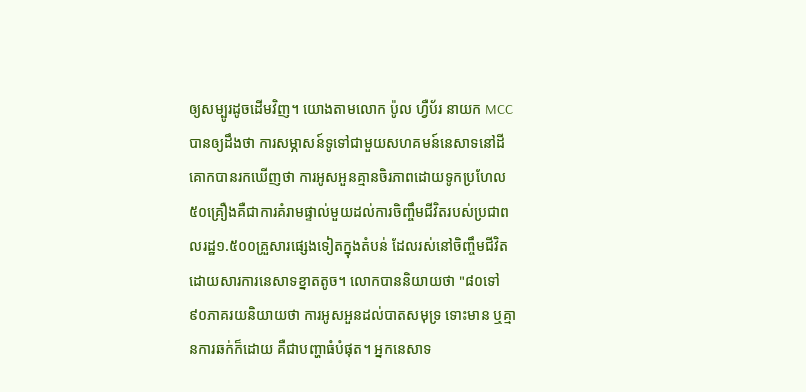ឲ្យសម្បូរដូចដើមវិញ។ យោងតាមលោក ប៉ូល ហ្វឺប័រ នាយក MCC បានឲ្យដឹងថា ការសម្ភាសន៍ទូទៅជាមួយសហគមន៍នេសាទនៅដីគោកបានរកឃើញថា ការអូសអួនគ្មានចិរភាពដោយទូកប្រហែល៥០គ្រឿងគឺជាការគំរាមផ្ទាល់មួយដល់ការចិញ្ចឹមជីវិតរបស់ប្រជាពលរដ្ឋ១.៥០០គ្រួសារផ្សេងទៀតក្នុងតំបន់ ដែលរស់នៅចិញ្ចឹមជីវិតដោយសារការនេសាទខ្នាតតូច។ លោកបាននិយាយថា "៨០ទៅ៩០ភាគរយនិយាយថា ការអូសអួនដល់បាតសមុទ្រ ទោះមាន ឬគ្មានការឆក់ក៏ដោយ គឺជាបញ្ហាធំបំផុត។ អ្នកនេសាទ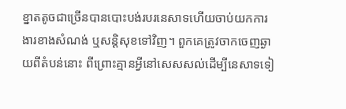ខ្នាតតូចជាច្រើនបានបោះបង់របរនេសាទហើយចាប់យកការងារខាងសំណង់ ឬសន្តិសុខទៅវិញ។ ពួកគេត្រូវចាកចេញឆ្ងាយពីតំបន់នោះ ពីព្រោះគ្មានអ្វីនៅសេសសល់ដើម្បីនេសាទទៀ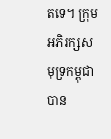តទេ។ ក្រុមអភិរក្សសមុទ្រកម្ពុជាបាន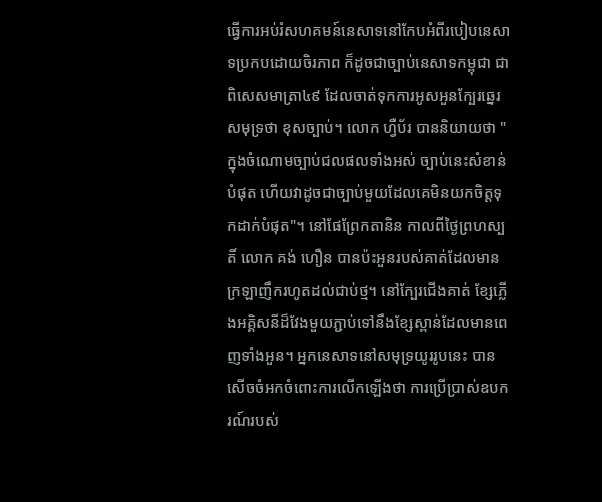ធ្វើការអប់រំសហគមន៍នេសាទនៅកែបអំពីរបៀបនេសាទប្រកបដោយចិរភាព ក៏ដូចជាច្បាប់នេសាទកម្ពុជា ជាពិសេសមាត្រា៤៩ ដែលចាត់ទុកការអូសអួនក្បែរឆ្នេរសមុទ្រថា ខុសច្បាប់។ លោក ហ្វឺប័រ បាននិយាយថា "ក្នុងចំណោមច្បាប់ជលផលទាំងអស់ ច្បាប់នេះសំខាន់បំផុត ហើយវាដូចជាច្បាប់មួយដែលគេមិនយកចិត្តទុកដាក់បំផុត"។ នៅផែព្រែកតានិន កាលពីថ្ងៃព្រហស្បតិ៍ លោក គង់ ហឿន បានប៉ះអួនរបស់គាត់ដែលមានក្រឡាញឹករហូតដល់ជាប់ថ្ម។ នៅក្បែរជើងគាត់ ខ្សែភ្លើងអគ្គិសនីដ៏វែងមួយភ្ជាប់ទៅនឹងខ្សែស្ពាន់ដែលមានពេញទាំងអួន។ អ្នកនេសាទនៅសមុទ្រយូររូបនេះ បានសើចចំអកចំពោះការលើកឡើងថា ការប្រើប្រាស់ឧបករណ៍របស់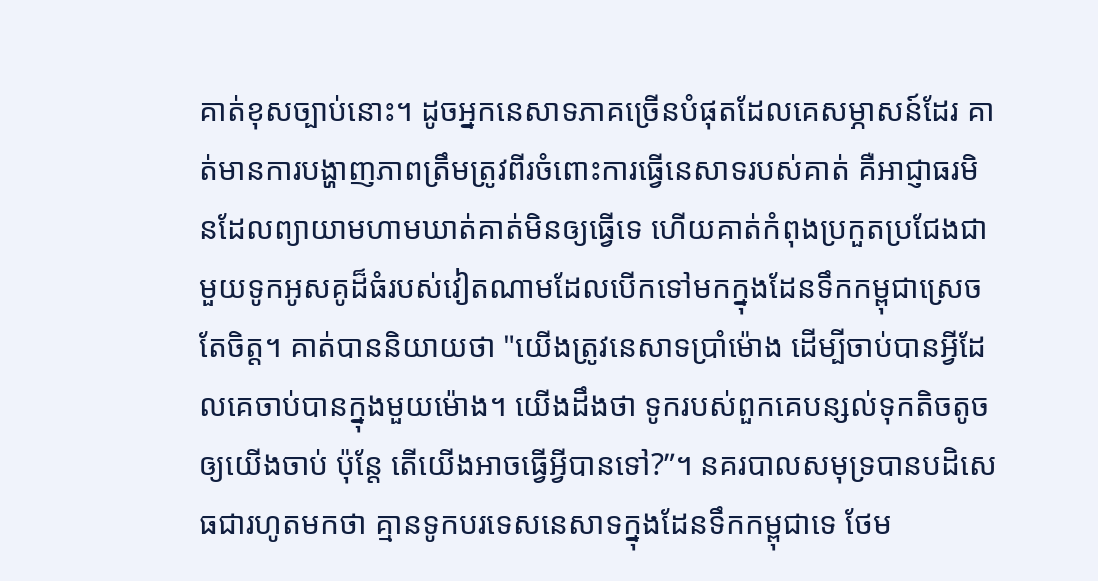គាត់ខុសច្បាប់នោះ។ ដូចអ្នកនេសាទភាគច្រើនបំផុតដែលគេសម្ភាសន៍ដែរ គាត់មានការបង្ហាញភាពត្រឹមត្រូវពីរចំពោះការធ្វើនេសាទរបស់គាត់ គឺអាជ្ញាធរមិនដែលព្យាយាមហាមឃាត់គាត់មិនឲ្យធ្វើទេ ហើយគាត់កំពុងប្រកួតប្រជែងជាមួយទូកអូសគូដ៏ធំរបស់វៀតណាមដែលបើកទៅមកក្នុងដែនទឹកកម្ពុជាស្រេចតែចិត្ត។ គាត់បាននិយាយថា "យើងត្រូវនេសាទប្រាំម៉ោង ដើម្បីចាប់បានអ្វីដែលគេចាប់បានក្នុងមួយម៉ោង។ យើងដឹងថា ទូករបស់ពួកគេបន្សល់ទុកតិចតូចឲ្យយើងចាប់ ប៉ុន្តែ តើយើងអាចធ្វើអ្វីបានទៅ?”។ នគរបាលសមុទ្របានបដិសេធជារហូតមកថា គ្មានទូកបរទេសនេសាទក្នុងដែនទឹកកម្ពុជាទេ ថែម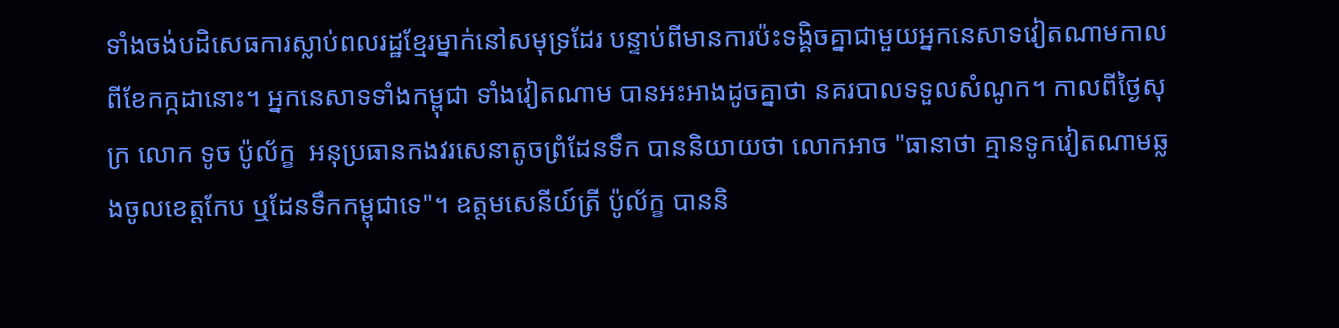ទាំងចង់បដិសេធការស្លាប់ពលរដ្ឋខ្មែរម្នាក់នៅសមុទ្រដែរ បន្ទាប់ពីមានការប៉ះទង្គិចគ្នាជាមួយអ្នកនេសាទវៀតណាមកាលពីខែកក្កដានោះ។ អ្នកនេសាទទាំងកម្ពុជា ទាំងវៀតណាម បានអះអាងដូចគ្នាថា នគរបាលទទួលសំណូក។ កាលពីថ្ងៃសុក្រ លោក ទូច ប៉ូល័ក្ខ  អនុប្រធានកងវរសេនាតូចព្រំដែនទឹក បាននិយាយថា លោកអាច "ធានាថា គ្មានទូកវៀតណាមឆ្លងចូលខេត្តកែប ឬដែនទឹកកម្ពុជាទេ"។ ឧត្តមសេនីយ៍ត្រី ប៉ូល័ក្ខ បាននិ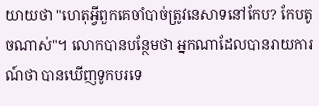យាយថា "ហេតុអ្វីពួកគេចាំបាច់ត្រូវនេសាទនៅកែប? កែបតូចណាស់"។ លោកបានបន្ថែមថា អ្នកណាដែលបានរាយការណ៍ថា បានឃើញទូកបរទេ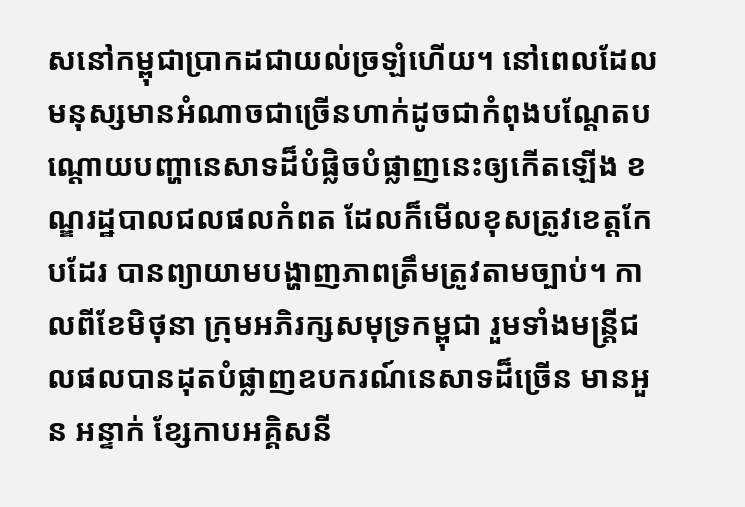សនៅកម្ពុជាប្រាកដជាយល់ច្រឡំហើយ។ នៅពេលដែលមនុស្សមានអំណាចជាច្រើនហាក់ដូចជាកំពុងបណ្តែតបណ្តោយបញ្ហានេសាទដ៏បំផ្លិចបំផ្លាញនេះឲ្យកើតឡើង ខណ្ឌរដ្ឋបាលជលផលកំពត ដែលក៏មើលខុសត្រូវខេត្តកែបដែរ បានព្យាយាមបង្ហាញភាពត្រឹមត្រូវតាមច្បាប់។ កាលពីខែមិថុនា ក្រុមអភិរក្សសមុទ្រកម្ពុជា រួមទាំងមន្ត្រីជលផលបានដុតបំផ្លាញឧបករណ៍នេសាទដ៏ច្រើន មានអួន អន្ទាក់ ខ្សែកាបអគ្គិសនី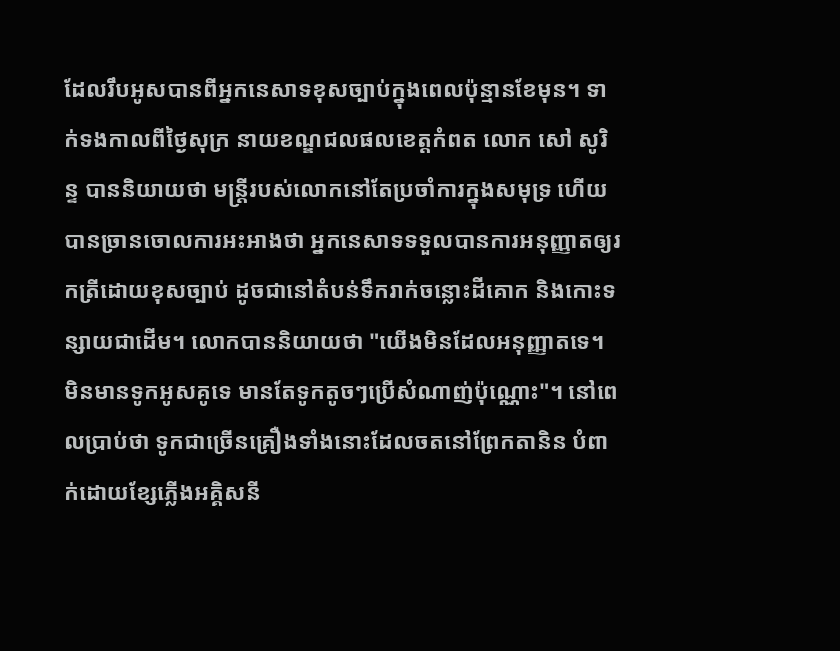ដែលរឹបអូសបានពីអ្នកនេសាទខុសច្បាប់ក្នុងពេលប៉ុន្មានខែមុន។ ទាក់ទងកាលពីថ្ងៃសុក្រ នាយខណ្ឌជលផលខេត្តកំពត លោក សៅ សូរិន្ទ បាននិយាយថា មន្ត្រីរបស់លោកនៅតែប្រចាំការក្នុងសមុទ្រ ហើយបានច្រានចោលការអះអាងថា អ្នកនេសាទទទួលបានការអនុញ្ញាតឲ្យរកត្រីដោយខុសច្បាប់ ដូចជានៅតំបន់ទឹករាក់ចន្លោះដីគោក និងកោះទន្សាយជាដើម។ លោកបាននិយាយថា "យើងមិនដែលអនុញ្ញាតទេ។ មិនមានទូកអូសគូទេ មានតែទូកតូចៗប្រើសំណាញ់ប៉ុណ្ណោះ"។ នៅពេលប្រាប់ថា ទូកជាច្រើនគ្រឿងទាំងនោះដែលចតនៅព្រែកតានិន បំពាក់ដោយខ្សែភ្លើងអគ្គិសនី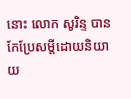នោះ លោក សូរិន្ទ បានកែប្រែសម្តីដោយនិយាយ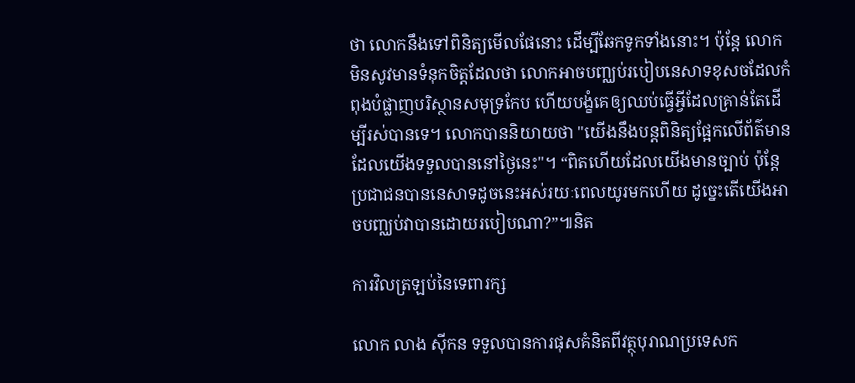ថា លោកនឹងទៅពិនិត្យមើលផែនោះ ដើម្បីឆែកទូកទាំងនោះ។ ប៉ុន្តែ លោកមិនសូវមានទំនុកចិត្តដែលថា លោកអាចបញ្ឈប់របៀបនេសាទខុសចដែលកំពុងបំផ្លាញបរិស្ថានសមុទ្រកែប ហើយបង្ខំគេឲ្យឈប់ធ្វើអ្វីដែលគ្រាន់តែដើម្បីរស់បានទេ។ លោកបាននិយាយថា "យើងនឹងបន្តពិនិត្យផ្អែកលើព័ត៌មានដែលយើងទទួលបាននៅថ្ងៃនេះ"។ “ពិតហើយដែលយើងមានច្បាប់ ប៉ុន្តែ ប្រជាជនបាននេសាទដូចនេះអស់រយៈពេលយូរមកហើយ ដូច្នេះតើយើងអាចបញ្ឈប់វាបានដោយរបៀបណា?”៕និត

ការវិលត្រឡប់នៃទេពារក្ស

លោក លាង ស៊ីកន ទទួលបានការផុសគំនិតពីវត្ថុបុរាណប្រទេសក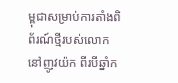ម្ពុជាសម្រាប់ការតាំងពិព័រណ៍ថ្មីរបស់លោកនៅញូវយ៉ក ពីរបីឆ្នាំក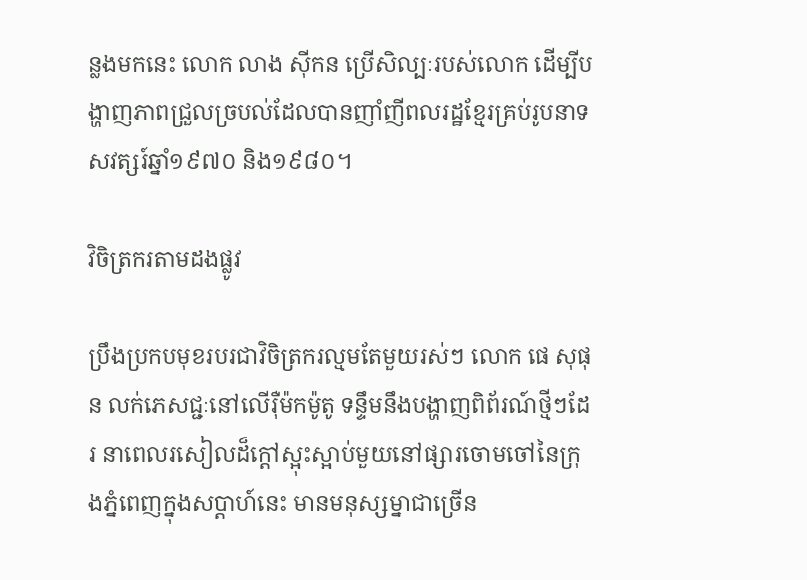ន្លងមកនេះ លោក លាង ស៊ីកន ប្រើសិល្បៈរបស់លោក ដើម្បីបង្ហាញភាពជ្រួលច្របល់ដែលបានញាំញីពលរដ្ឋខ្មែរគ្រប់រូបនាទសវត្សរ៍ឆ្នាំ១៩៧០ និង១៩៨០។

វិចិត្រករតាមដងផ្លូវ

ប្រឹងប្រកបមុខរបរជាវិចិត្រករល្មមតែមួយរស់ៗ លោក ផេ សុផុន លក់ភេសជ្ជៈនៅលើរ៉ឺម៉កម៉ូតូ ទន្ទឹមនឹងបង្ហាញពិព័រណ៍ថ្មីៗដែរ នាពេលរសៀលដ៏ក្តៅស្អុះស្អាប់មួយនៅផ្សារចោមចៅនៃក្រុងភ្នំពេញក្នុងសប្តាហ៍នេះ មានមនុស្សម្នាជាច្រើន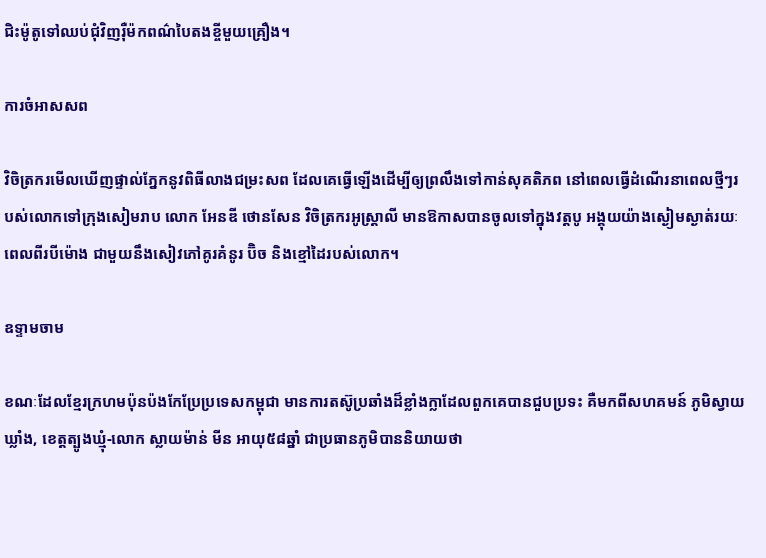ជិះម៉ូតូទៅឈប់ជុំវិញរ៉ឺម៉កពណ៌បៃតងខ្ចីមួយគ្រឿង។

ការចំអាសសព

វិចិត្រករមើលឃើញផ្ទាល់ភ្នែកនូវពិធីលាងជម្រះសព ដែលគេធ្វើឡើងដើម្បីឲ្យព្រលឹងទៅកាន់សុគតិភព នៅពេលធ្វើដំណើរនាពេលថ្មីៗរបស់លោកទៅក្រុងសៀមរាប លោក អែនឌី ថោនសែន វិចិត្រករអូស្ត្រាលី មានឱកាសបានចូលទៅក្នុងវត្តបូ អង្គុយយ៉ាងស្ងៀមស្ងាត់រយៈពេលពីរបីម៉ោង ជាមួយនឹងសៀវភៅគូរគំនូរ ប៊ិច និងខ្មៅដៃរបស់លោក។

ឧទ្ទាមចាម

ខណៈដែលខ្មែរក្រហមប៉ុនប៉ងកែប្រែប្រទេសកម្ពុជា មានការតស៊ូប្រឆាំងដ៏ខ្លាំងក្លាដែលពួកគេបានជួបប្រទះ គឺមកពីសហគមន៍ ភូមិស្វាយឃ្លាំង, ខេត្តត្បូងឃ្មុំ-លោក ស្លាយម៉ាន់ មីន អាយុ៥៨ឆ្នាំ ជាប្រធានភូមិបាននិយាយថា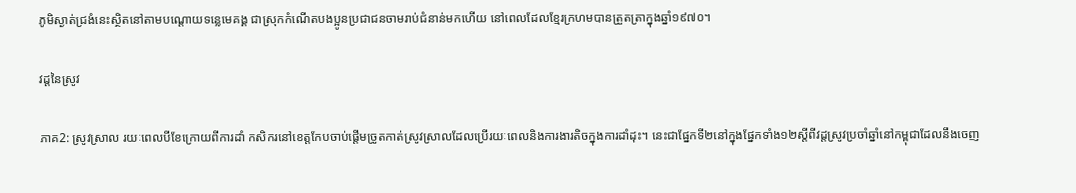ភូមិស្ងាត់ជ្រងំនេះស្ថិតនៅតាមបណ្តោយទន្លេមេគង្គ ជាស្រុកកំណើតបងប្អូនប្រជាជនចាមរាប់ជំនាន់មកហើយ នៅពេលដែលខ្មែរក្រហមបានត្រួតត្រាក្នុងឆ្នាំ១៩៧០។

វដ្តនៃស្រូវ

ភាគ2: ស្រូវស្រាល រយៈពេលបីខែក្រោយពីការដាំ កសិករនៅខេត្តកែបចាប់ផ្តើមច្រូតកាត់ស្រូវស្រាលដែលប្រើរយៈពេលនិងការងារតិចក្នុងការដាំដុះ។ នេះជាផ្នែកទី២នៅក្នុងផ្នែកទាំង១២ស្តីពីវដ្តស្រូវប្រចាំឆ្នាំនៅកម្ពុជាដែលនឹងចេញ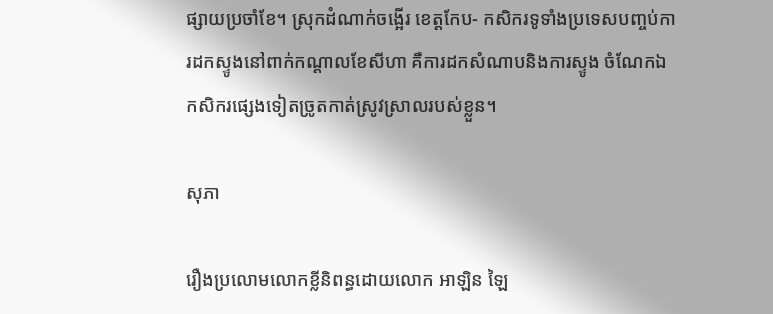ផ្សាយប្រចាំខែ។ ស្រុកដំណាក់ចង្អើរ ខេត្តកែប- កសិករទូទាំងប្រទេសបញ្ចប់ការដកស្ទូងនៅពាក់កណ្តាលខែសីហា គឺការដកសំណាបនិងការស្ទូង ចំណែកឯកសិករផ្សេងទៀតច្រូតកាត់ស្រូវស្រាលរបស់ខ្លួន។

សុភា

រឿងប្រលោមលោកខ្លីនិពន្ធដោយលោក អាឡិន ឡៃ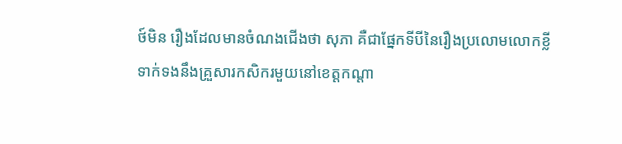ថ៍មិន រឿងដែលមានចំណងជើងថា សុភា គឺជាផ្នែកទីបីនៃរឿងប្រលោមលោកខ្លីទាក់ទងនឹងគ្រួសារកសិករមួយនៅខេត្តកណ្តា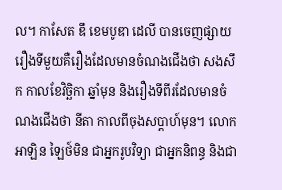ល។ កាសែត ឌឹ ខេមបូឌា ដេលី បានចេញផ្សាយរឿងទីមួយគឺរឿងដែលមានចំណងជើងថា សងសឹក កាលខែវិច្ឆិកា ឆ្នាំមុន និងរឿងទីពីរដែលមានចំណងជើងថា នីតា កាលពីចុងសប្តាហ៍មុន។ លោក អាឡិន ឡៃថ៍មិន ជាអ្នករូបវិទ្យា ជាអ្នកនិពន្ធ និងជា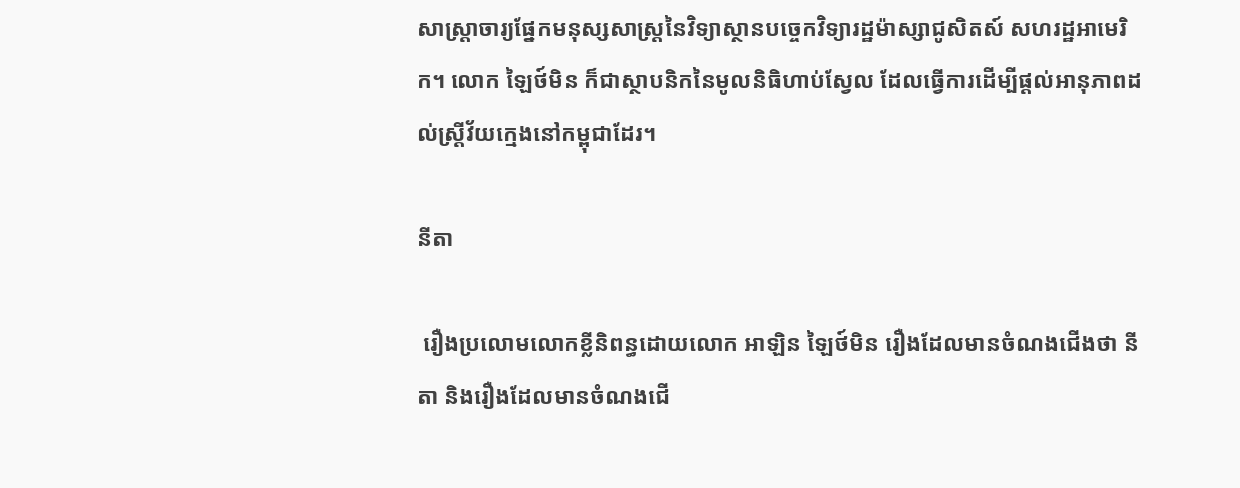សាស្ត្រាចារ្យផ្នែកមនុស្សសាស្ត្រនៃវិទ្យាស្ថានបច្ចេកវិទ្យារដ្ឋម៉ាស្សាជូសិតស៍ សហរដ្ឋអាមេរិក។ លោក ឡៃថ៍មិន ក៏ជាស្ថាបនិកនៃមូលនិធិហាប់ស្វែល ដែលធ្វើការដើម្បីផ្តល់អានុភាពដល់ស្ត្រីវ័យក្មេងនៅកម្ពុជាដែរ។

នីតា

 រឿងប្រលោមលោកខ្លីនិពន្ធដោយលោក អាឡិន ឡៃថ៍មិន រឿងដែលមានចំណងជើងថា នីតា និងរឿងដែលមានចំណងជើ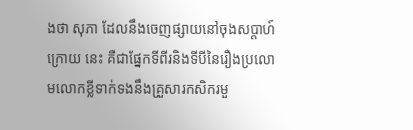ងថា សុភា ដែលនឹងចេញផ្សាយនៅចុងសប្តាហ៍ក្រោយ នេះ គឺជាផ្នែកទីពីរនិងទីបីនៃរឿងប្រលោមលោកខ្លីទាក់ទងនឹងគ្រួសារកសិករមួ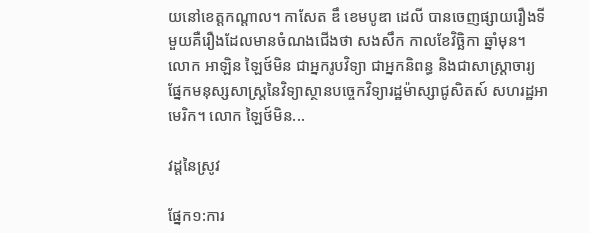យនៅខេត្តកណ្តាល។ កាសែត ឌឹ ខេមបូឌា ដេលី បានចេញផ្សាយរឿងទីមួយគឺរឿងដែលមានចំណងជើងថា សងសឹក កាលខែវិច្ឆិកា ឆ្នាំមុន។ លោក អាឡិន ឡៃថ៍មិន ជាអ្នករូបវិទ្យា ជាអ្នកនិពន្ធ និងជាសាស្ត្រាចារ្យផ្នែកមនុស្សសាស្ត្រនៃវិទ្យាស្ថានបច្ចេកវិទ្យារដ្ឋម៉ាស្សាជូសិតស៍ សហរដ្ឋអាមេរិក។ លោក ឡៃថ៍មិន...

វដ្តនៃស្រូវ

ផ្នែក១:ការ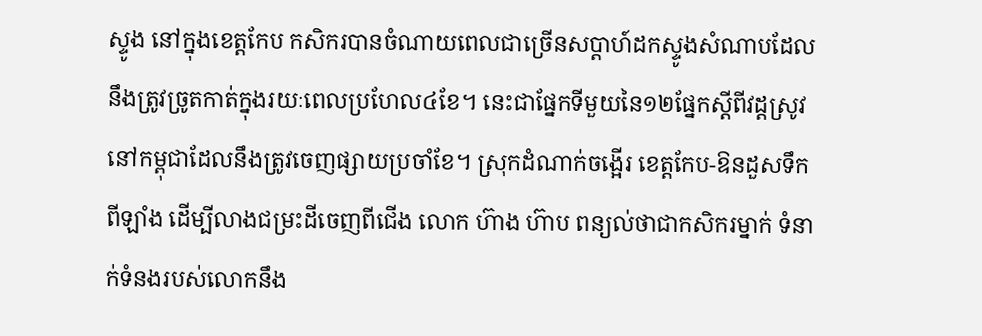ស្ទូង នៅក្នុងខេត្តកែប កសិករបានចំណាយពេលជាច្រើនសប្តាហ៍ដកស្ទូងសំណាបដែលនឹងត្រូវច្រូតកាត់ក្នុងរយៈពេលប្រហែល៤ខែ។ នេះជាផ្នែកទីមួយនៃ១២ផ្នែកស្តីពីវដ្តស្រូវនៅកម្ពុជាដែលនឹងត្រូវចេញផ្សាយប្រចាំខែ។ ស្រុកដំណាក់ចង្អើរ ខេត្តកែប-ឱនដួសទឹកពីឡាំង ដើម្បីលាងជម្រះដីចេញពីជើង លោក ហ៊ាង ហ៊ាប ពន្យល់ថាជាកសិករម្នាក់ ទំនាក់ទំនងរបស់លោកនឹង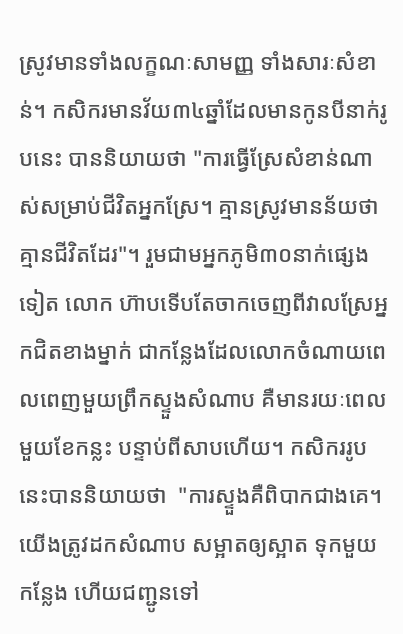ស្រូវមានទាំងលក្ខណៈសាមញ្ញ ទាំងសារៈសំខាន់។ កសិករមានវ័យ៣៤ឆ្នាំដែលមានកូនបីនាក់រូបនេះ បាននិយាយថា "ការធ្វើស្រែសំខាន់ណាស់សម្រាប់ជីវិតអ្នកស្រែ។ គ្មានស្រូវមានន័យថាគ្មានជីវិតដែរ"។ រួមជាមអ្នកភូមិ៣០នាក់ផ្សេងទៀត លោក ហ៊ាបទើបតែចាកចេញពីវាលស្រែអ្នកជិតខាងម្នាក់ ជាកន្លែងដែលលោកចំណាយពេលពេញមួយព្រឹកស្ទួងសំណាប គឺមានរយៈពេលមួយខែកន្លះ បន្ទាប់ពីសាបហើយ។ កសិកររូបនេះបាននិយាយថា  "ការស្ទួងគឺពិបាកជាងគេ។ យើងត្រូវដកសំណាប សម្អាតឲ្យស្អាត ទុកមួយកន្លែង ហើយជញ្ជូនទៅ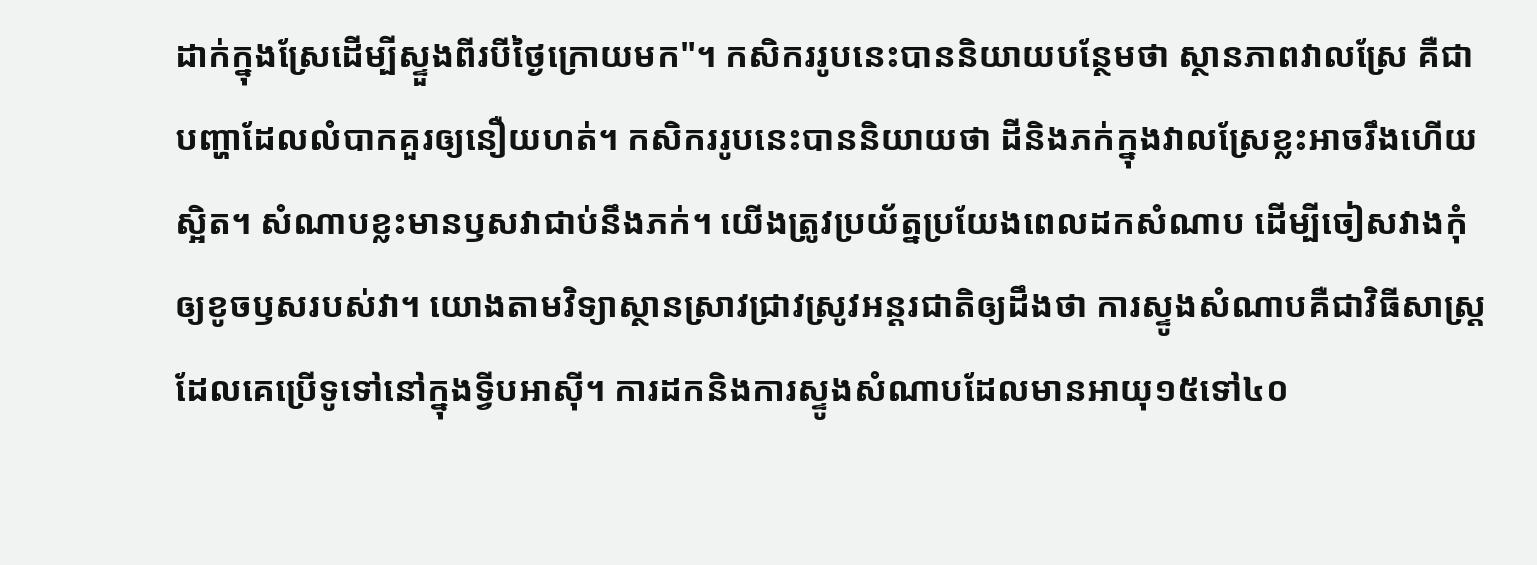ដាក់ក្នុងស្រែដើម្បីស្ទួងពីរបីថ្ងៃក្រោយមក"។ កសិកររូបនេះបាននិយាយបន្ថែមថា ស្ថានភាពវាលស្រែ គឺជាបញ្ហាដែលលំបាកគួរឲ្យនឿយហត់។ កសិកររូបនេះបាននិយាយថា ដីនិងភក់ក្នុងវាលស្រែខ្លះអាចរឹងហើយស្អិត។ សំណាបខ្លះមានឫសវាជាប់នឹងភក់។ យើងត្រូវប្រយ័ត្នប្រយែងពេលដកសំណាប ដើម្បីចៀសវាងកំុឲ្យខូចឫសរបស់វា។ យោងតាមវិទ្យាស្ថានស្រាវជ្រាវស្រូវអន្តរជាតិឲ្យដឹងថា ការស្ទូងសំណាបគឺជាវិធីសាស្ត្រដែលគេប្រើទូទៅនៅក្នុងទ្វីបអាស៊ី។ ការដកនិងការស្ទូងសំណាបដែលមានអាយុ១៥ទៅ៤០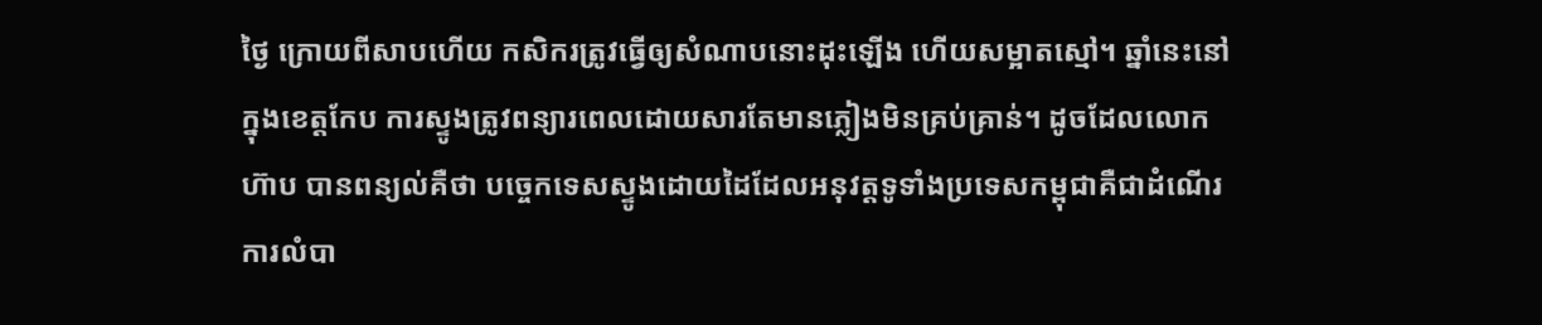ថ្ងៃ ក្រោយពីសាបហើយ កសិករត្រូវធ្វើឲ្យសំណាបនោះដុះឡើង ហើយសម្អាតស្មៅ។ ឆ្នាំនេះនៅក្នុងខេត្តកែប ការស្ទូងត្រូវពន្យារពេលដោយសារតែមានភ្លៀងមិនគ្រប់គ្រាន់។ ដូចដែលលោក ហ៊ាប បានពន្យល់គឺថា បច្ចេកទេសស្ទូងដោយដៃដែលអនុវត្តទូទាំងប្រទេសកម្ពុជាគឺជាដំណើរការលំបា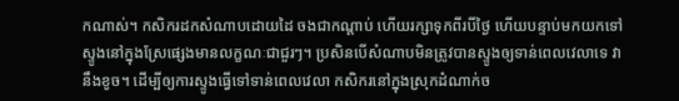កណាស់។ កសិករដកសំណាបដោយដៃ ចងជាកណ្តាប់ ហើយរក្សាទុកពីរបីថ្ងៃ ហើយបន្ទាប់មកយកទៅស្ទូងនៅក្នុងស្រែផ្សេងមានលក្ខណៈជាជួរៗ។ ប្រសិនបើសំណាបមិនត្រូវបានស្ទូងឲ្យទាន់ពេលវេលាទេ វានឹងខូច។ ដើម្បីឲ្យការស្ទូងធ្វើទៅទាន់ពេលវេលា កសិករនៅក្នុងស្រុកដំណាក់ច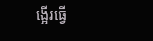ង្អើរធ្វើ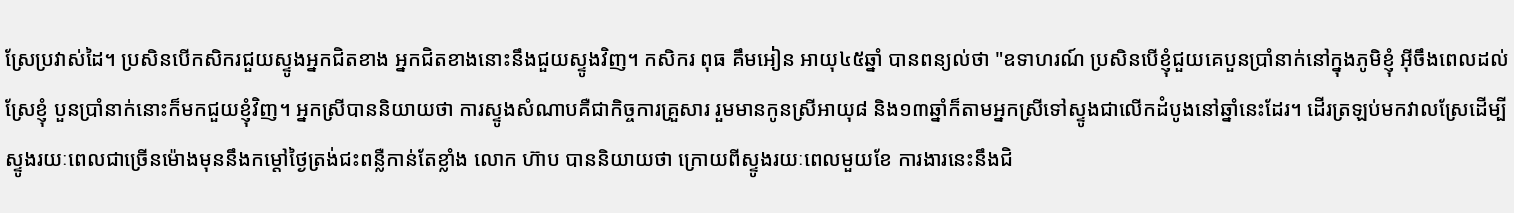ស្រែប្រវាស់ដៃ។ ប្រសិនបើកសិករជួយស្ទូងអ្នកជិតខាង អ្នកជិតខាងនោះនឹងជួយស្ទូងវិញ។ កសិករ ពុធ គឹមអៀន អាយុ៤៥ឆ្នាំ បានពន្យល់ថា "ឧទាហរណ៍ ប្រសិនបើខ្ញុំជួយគេបួនប្រាំនាក់នៅក្នុងភូមិខ្ញុំ អ៊ីចឹងពេលដល់ស្រែខ្ញុំ បួនប្រាំនាក់នោះក៏មកជួយខ្ញុំវិញ។ អ្នកស្រីបាននិយាយថា ការស្ទូងសំណាបគឺជាកិច្ចការគ្រួសារ រួមមានកូនស្រីអាយុ៨ និង១៣ឆ្នាំក៏តាមអ្នកស្រីទៅស្ទូងជាលើកដំបូងនៅឆ្នាំនេះដែរ។ ដើរត្រឡប់មកវាលស្រែដើម្បីស្ទូងរយៈពេលជាច្រើនម៉ោងមុននឹងកម្តៅថ្ងៃត្រង់ជះពន្លឺកាន់តែខ្លាំង លោក ហ៊ាប បាននិយាយថា ក្រោយពីស្ទូងរយៈពេលមួយខែ ការងារនេះនឹងជិ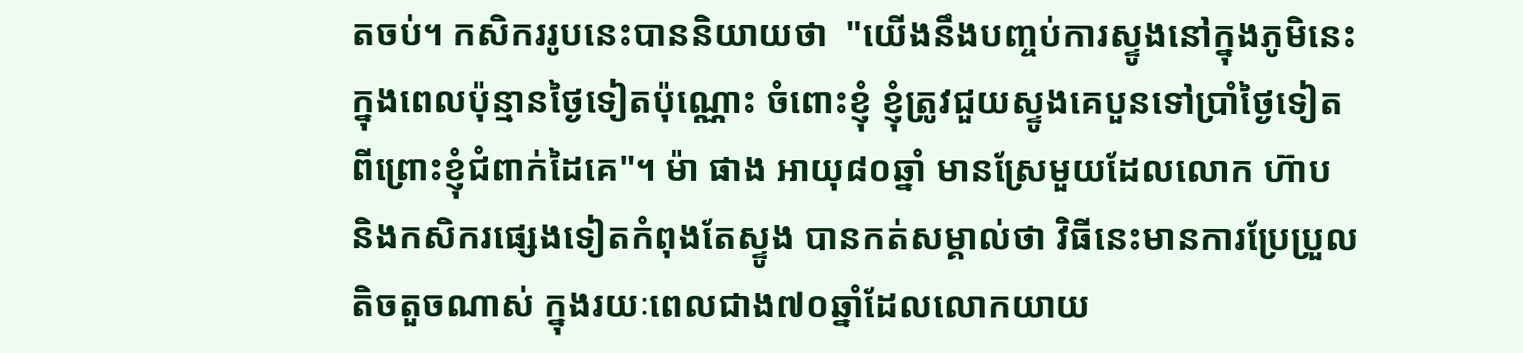តចប់។ កសិកររូបនេះបាននិយាយថា  "យើងនឹងបញ្ចប់ការស្ទូងនៅក្នុងភូមិនេះក្នុងពេលប៉ុន្មានថ្ងៃទៀតប៉ុណ្ណោះ ចំពោះខ្ញុំ ខ្ញុំត្រូវជួយស្ទូងគេបួនទៅប្រាំថ្ងៃទៀត ពីព្រោះខ្ញុំជំពាក់ដៃគេ"។ ម៉ា ផាង អាយុ៨០ឆ្នាំ មានស្រែមួយដែលលោក ហ៊ាប និងកសិករផ្សេងទៀតកំពុងតែស្ទូង បានកត់សម្គាល់ថា វិធីនេះមានការប្រែប្រួលតិចតួចណាស់ ក្នុងរយៈពេលជាង៧០ឆ្នាំដែលលោកយាយ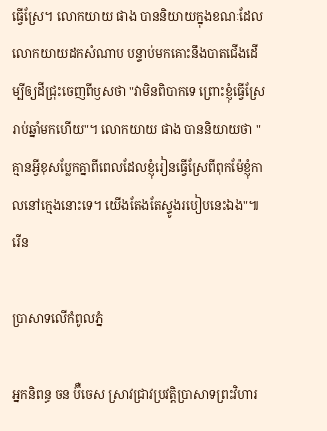ធ្វើស្រែ។ លោកយាយ ផាង បាននិយាយក្នុងខណៈដែលលោកយាយដកសំណាប បន្ទាប់មកគោះនឹងបាតជើងដើម្បីឲ្យដីជ្រុះចេញពីឫសថា "វាមិនពិបាកទេ ព្រោះខ្ញុំធ្វើស្រែរាប់ឆ្នាំមកហើយ"។ លោកយាយ ផាង បាននិយាយថា "គ្មានអ្វីខុសប្លែកគ្នាពីពេលដែលខ្ញុំរៀនធ្វើស្រែពីពុកម៉ែខ្ញុំកាលនៅក្មេងនោះទេ។ យើងតែងតែស្ទូងរបៀបនេះឯង"៕ រើន

ប្រាសាទលើកំពូលភ្នំ

អ្នកនិពន្ធ ចន ប៊ឺចេស ស្រាវជ្រាវប្រវត្តិប្រាសាទព្រះវិហារ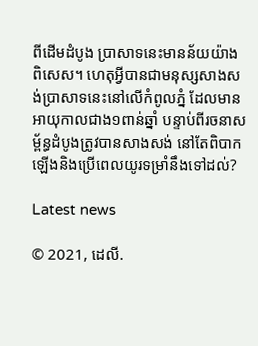ពីដើមដំបូង ប្រាសាទនេះមានន័យយ៉ាងពិសេស។ ហេតុអ្វីបានជាមនុស្សសាងសង់ប្រាសាទនេះនៅលើកំពូលភ្នំ ដែលមានអាយុកាលជាង១ពាន់ឆ្នាំ បន្ទាប់ពីរចនាសម្ព័ន្ធដំបូងត្រូវបានសាងសង់ នៅតែពិបាកឡើងនិងប្រើពេលយូរទម្រាំនឹងទៅដល់?

Latest news

© 2021, ដេលី.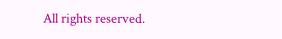All rights reserved.